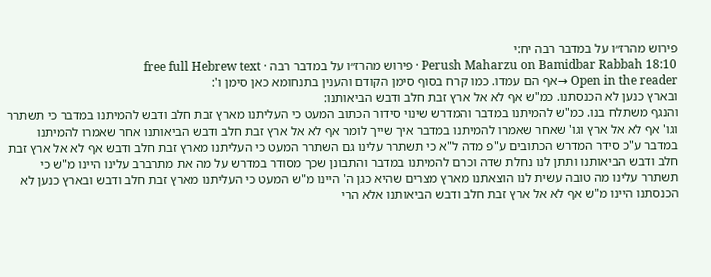פירוש מהרז״ו על במדבר רבה יח:י
Perush Maharzu on Bamidbar Rabbah 18:10 · פירוש מהרז״ו על במדבר רבה · free full Hebrew text
Open in the reader →אף הם עמדו. כמו קרח בסוף סימן הקודם והענין בתנחומא כאן סימן ו':
ובארץ כנען לא הכנסתנו. כמ"ש אף לא אל ארץ זבת חלב ודבש הביאותנו:
והנגף משתלח בנו. כמ"ש להמיתנו במדבר והמדרש שינוי סידור הכתוב המעט כי העליתנו מארץ זבת חלב ודבש להמיתנו במדבר כי תשתרר וגו' אף לא אל ארץ וגו' שאחר שאמרו להמיתנו במדבר איך שייך לומר אף לא אל ארץ זבת חלב ודבש הביאותנו אחר שאמרו להמיתנו במדבר ע"כ סידר המדרש הכתובים ע"פ מדה ל"א כי תשתרר עלינו גם השתרר המעט כי העליתנו מארץ זבת חלב ודבש אף לא אל ארץ זבת חלב ודבש הביאותנו ותתן לנו נחלת שדה וכרם להמיתנו במדבר והתבונן שכך מסודר במדרש על מה את מתרברב עלינו היינו מ"ש כי תשתרר עלינו מה טובה עשית לנו הוצאתנו מארץ מצרים שהיא כגן ה' היינו מ"ש המעט כי העליתנו מארץ זבת חלב ודבש ובארץ כנען לא הכנסתנו היינו מ"ש אף לא אל ארץ זבת חלב ודבש הביאותנו אלא הרי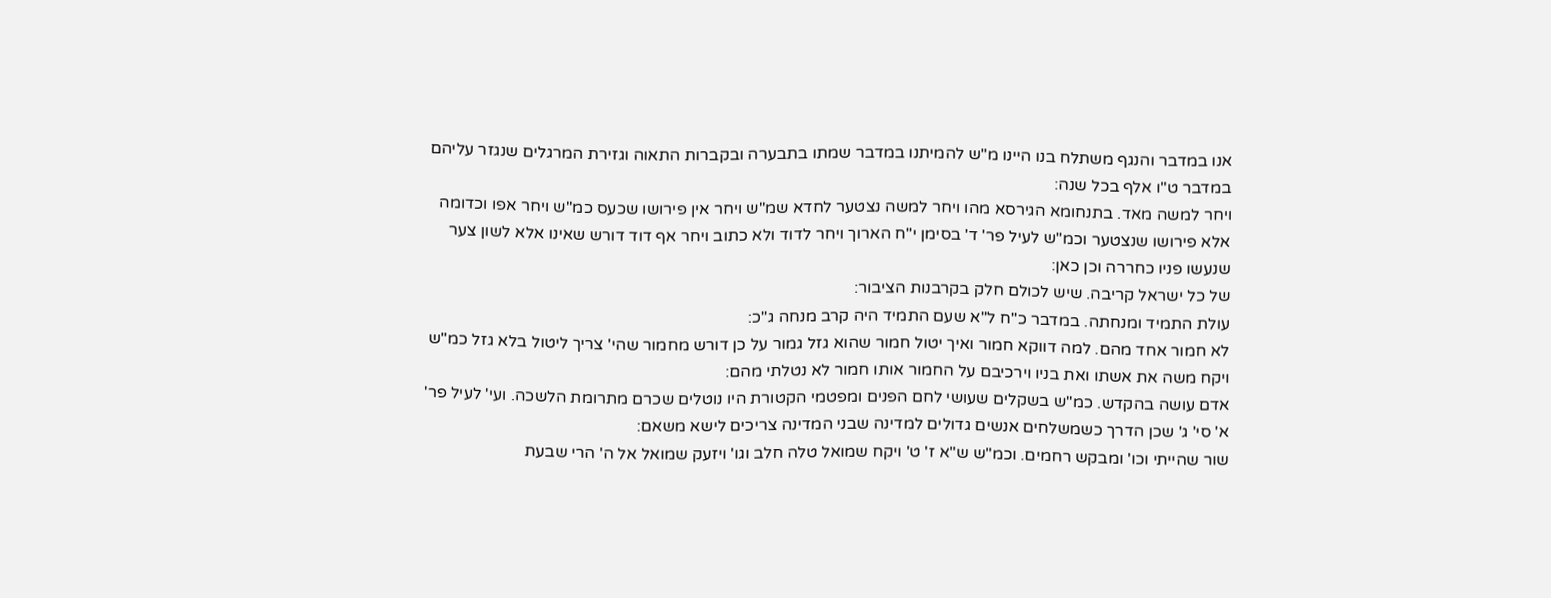אנו במדבר והנגף משתלח בנו היינו מ"ש להמיתנו במדבר שמתו בתבערה ובקברות התאוה וגזירת המרגלים שנגזר עליהם במדבר ט"ו אלף בכל שנה:
ויחר למשה מאד. בתנחומא הגירסא מהו ויחר למשה נצטער לחדא שמ"ש ויחר אין פירושו שכעס כמ"ש ויחר אפו וכדומה אלא פירושו שנצטער וכמ"ש לעיל פר' ד' בסימן י"ח הארוך ויחר לדוד ולא כתוב ויחר אף דוד דורש שאינו אלא לשון צער שנעשו פניו כחררה וכן כאן:
של כל ישראל קריבה. שיש לכולם חלק בקרבנות הציבור:
עולת התמיד ומנחתה. במדבר כ"ח ל"א שעם התמיד היה קרב מנחה ג"כ:
לא חמור אחד מהם. למה דווקא חמור ואיך יטול חמור שהוא גזל גמור על כן דורש מחמור שהי' צריך ליטול בלא גזל כמ"ש ויקח משה את אשתו ואת בניו וירכיבם על החמור אותו חמור לא נטלתי מהם:
אדם עושה בהקדש. כמ"ש בשקלים שעושי לחם הפנים ומפטמי הקטורת היו נוטלים שכרם מתרומת הלשכה. ועי' לעיל פר' א' סי' ג' שכן הדרך כשמשלחים אנשים גדולים למדינה שבני המדינה צריכים לישא משאם:
שור שהייתי וכו' ומבקש רחמים. וכמ"ש ש"א ז' ט' ויקח שמואל טלה חלב וגו' ויזעק שמואל אל ה' הרי שבעת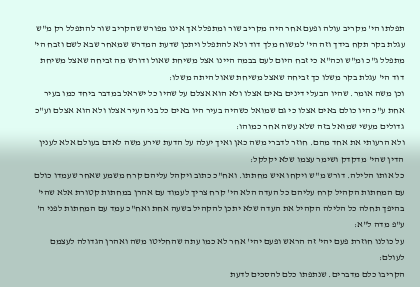תפלתו הי' מקריב עולה ופעם אחר היה מקריב שור ומתפלל אך אינו מפורש שהקריב שור להתפלל רק מ"ש עגלת בקר תקח בידך וזה הי' למשוח מלך דוד ולא להתפלל ויתכן שדעת המדרש שמאחר שבא לשם וזבח הי' מתפלל ג"כ ומ"ש וכה"א כי זבח היום לעם בבמה היינו אצל משיחת שאול ודורש מה זביחה שאצל משיחת דוד הי' עגלת בקר משלו כך זביחה שאצל משיחת שאול היתה משלו:
וכן משה אומר. שהיו הבעלי דינים באים אצלו ולא הוא אצלם על שהיו כל ישראל במדבר ביחד כמו בעיר אחת ע"כ היו כולם באים אצלו כי גם שמואל כשהיה בעיר היו באים כל בני העיר אצלו ולא הוא אצלם וע"כ גדולים מעשי שמואל בזה שלא עשה אחר כמוהו:
ולא הרעותי את אחד מהם. חוזר לדברי משה כאן ואיך יעלה על הדעת שירע משה לאדם בעולם אלא לענין הדין שהי' מדקדק ושימר עצמו שלא יקלקל:
כל אותו הלילה. דורש מ"ש ויקחו איש מחתתו. ואח"כ כתוב ויקהל עליהם קרח משמע שאחר שעמדו כולם עם המחתות הקהיל קרח עליהם כל העדה הלא הי' קרח צריך לעמוד עם אהרן במחתות קטורת אלא שהי' בהיפך תחלה כל הלילה הקהיל את העדה שלא יתכן להקהיל בשעה אחת ואח"כ עמד עם המחתות לפני ה' ע"פ מדה ל"א:
על כולנו חוזרת פעם יהי' זה הראש ופעם יהי' אחר לא כמו עתה שהחליטו משה ואהרן הגדולה לעצמם לעולם:
הקריבו כלם מדברים. שנתפתו כלם להסכים לדעת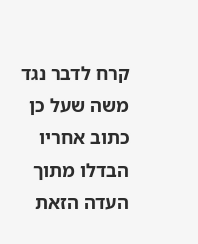קרח לדבר נגד משה שעל כן כתוב אחריו הבדלו מתוך העדה הזאת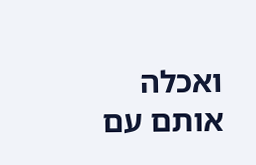ואכלה אותם עם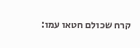קרח שכולם חטאו עמו: